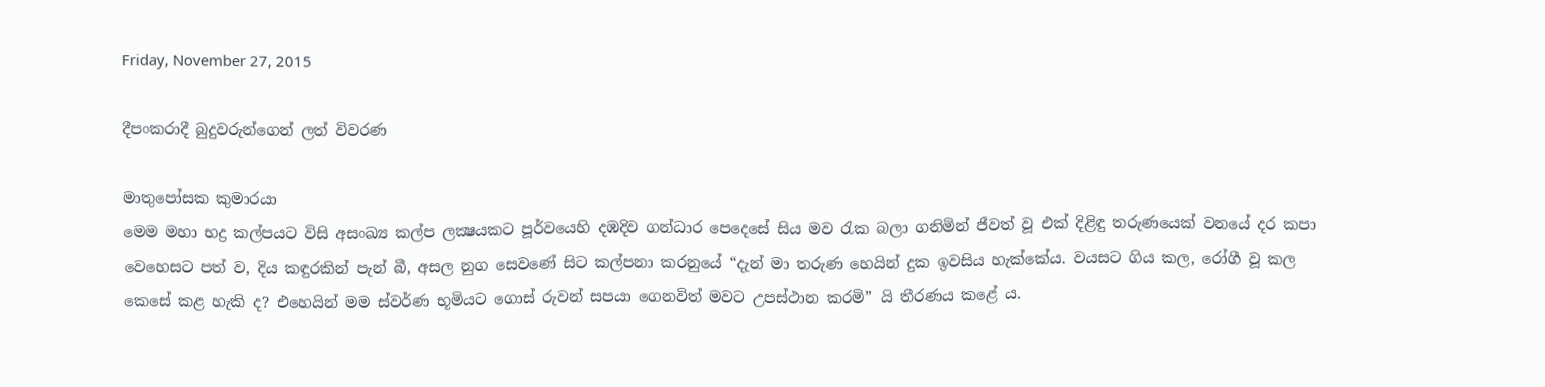Friday, November 27, 2015

දීපංකරාදී බුදුවරුන්ගෙන් ලත් විවරණ

මාතුපෝසක කුමාරයා
මෙම මහා භද්‍ර කල්පයට විසි අසංඛ්‍ය කල්ප ලක්‍ෂයකට පූර්වයෙහි දඹදිව ගන්ධාර පෙදෙසේ සිය මව රැක බලා ගනිමින් ජීවත් වූ එක් දිළිඳු තරුණයෙක් වනයේ දර කපා වෙහෙසට පත් ව, දිය කඳුරකින් පැන් බී, අසල නුග සෙවණේ සිට කල්පනා කරනුයේ “දැන් මා තරුණ හෙයින් දුක ඉවසිය හැක්කේය. වයසට ගිය කල, රෝගී වූ කල කෙසේ කළ හැකි ද? එහෙයින් මම ස්වර්ණ භූමියට ගොස් රුවන් සපයා ගෙනවිත් මවට උපස්ථාන කරමි” යි තීරණය කළේ ය.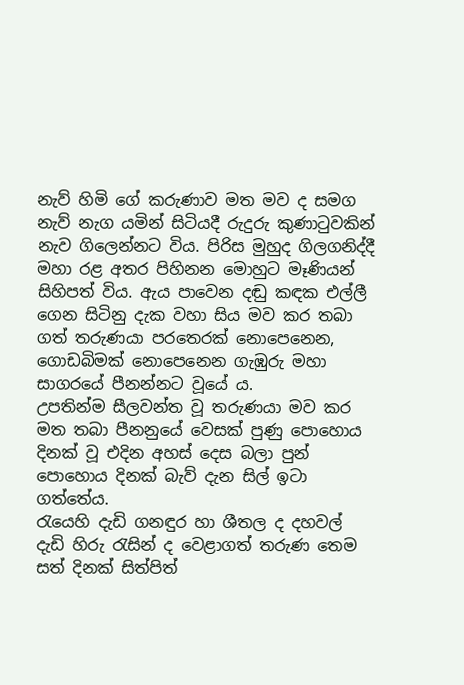නැව් හිමි ගේ කරුණාව මත මව ද සමග නැව් නැග යමින් සිටියදී රුදුරු කුණාටුවකින් නැව ගිලෙන්නට විය. පිරිස මුහුද ගිලගනිද්දී මහා රළ අතර පිහිනන මොහුට මෑණියන් සිහිපත් විය. ඇය පාවෙන දඬු කඳක එල්ලී ගෙන සිටිනු දැක වහා සිය මව කර තබා ගත් තරුණයා පරතෙරක් නොපෙනෙන, ගොඩබිමක් නොපෙනෙන ගැඹුරු මහා සාගරයේ පීනන්නට වූයේ ය.
උපතින්ම සීලවන්ත වූ තරුණයා මව කර මත තබා පීනනුයේ වෙසක් පුණු පොහොය දිනක් වූ එදින අහස් දෙස බලා පුන් පොහොය දිනක් බැව් දැන සිල් ඉටා ගත්තේය.
රැයෙහි දැඩි ගනඳුර හා ශීතල ද දහවල් දැඩි හිරු රැසින් ද වෙළාගත් තරුණ තෙම සත් දිනක් සිත්පිත්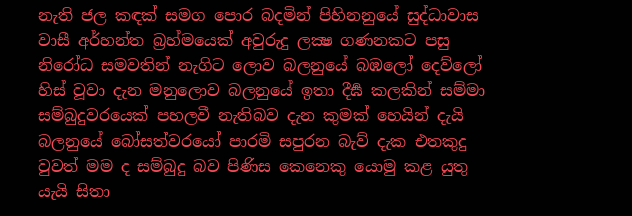නැති ජල කඳක් සමග පොර බදමින් පිහිනනුයේ සුද්ධාවාස වාසී අර්හන්ත බ්‍රහ්මයෙක් අවුරුදු ලක්‍ෂ ගණනකට පසු නිරෝධ සමවතින් නැගිට ලොව බලනුයේ බඹලෝ දෙව්ලෝ හිස් වූවා දැන මනුලොව බලනුයේ ඉතා දීර්‍ඝ කලකින් සම්මා සම්බුදුවරයෙක් පහලවී නැතිබව දැන කුමක් හෙයින් දැයි බලනුයේ බෝසත්වරයෝ පාරමි සපුරන බැව් දැක එතකුදු වුවත් මම ද සම්බුදු බව පිණිස කෙනෙකු යොමු කළ යුතු යැයි සිතා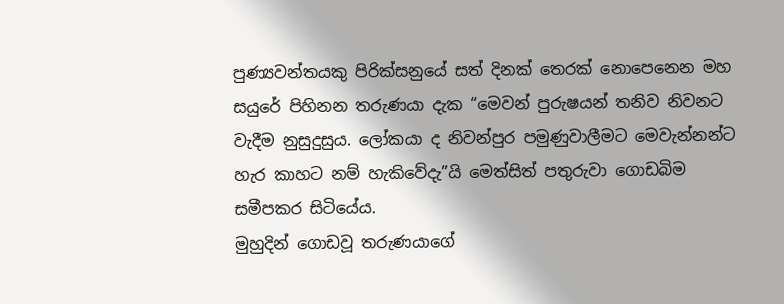පුණ්‍යවන්තයකු පිරික්සනුයේ සත් දිනක් තෙරක් නොපෙනෙන මහ සයුරේ පිහිනන තරුණයා දැක “මෙවන් පුරුෂයන් තනිව නිවනට වැදීම නුසුදුසුය. ලෝකයා ද නිවන්පුර පමුණුවාලීමට මෙවැන්නන්ට හැර කාහට නම් හැකිවේදැ”යි මෙත්සිත් පතුරුවා ගොඩබිම සමීපකර සිටියේය.
මුහුදින් ගොඩවූ තරුණයාගේ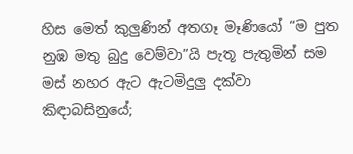හිස මෙත් කුලුණින් අතගෑ මෑණියෝ “ම පුත නුඹ මතු බුදු වෙම්වා”යි පැතූ පැතුමින් සම මස් නහර ඇට ඇටමිදුලු දක්වා කිඳාබසිනුයේ;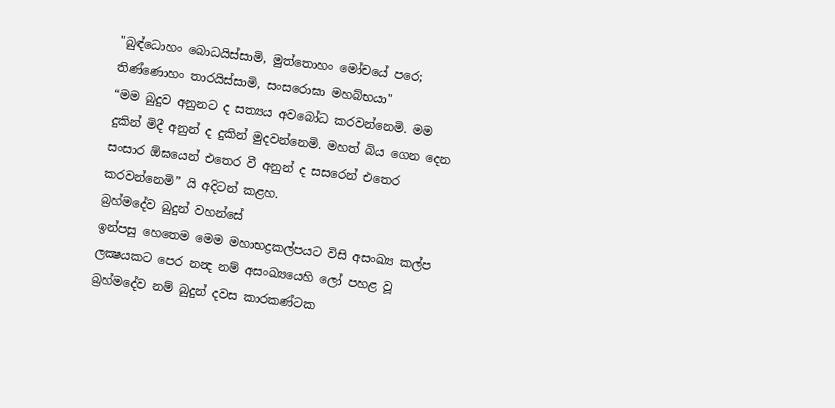"බුඳ්‍ධොහං බොධයිස්සාමි, මුත්තොහං මෝචයේ පරෙ;
තිණ්ණොහං තාරයිස්සාමි, සංසරොඝා මහබ්භයා"
“මම බුදුව අනුනට ද සත්‍යය අවබෝධ කරවන්නෙමි. මම දුකින් මිදී අනුන් ද දුකින් මුදවන්නෙමි. මහත් බිය ගෙන දෙන සංසාර ඕඝයෙන් එතෙර වී අනුන් ද සසරෙන් එතෙර කරවන්නෙමි” යි අදිටන් කළහ.
බ්‍රහ්මදේව බුදුන් වහන්සේ
ඉන්පසු හෙතෙම මෙම මහාභද්‍රකල්පයට විසි අසංඛ්‍ය කල්ප ලක්‍ෂයකට පෙර නන්‍ද නම් අසංඛ්‍යයෙහි ලෝ පහළ වූ බ්‍රහ්මදේව නම් බුදුන් දවස කාරකණ්ටක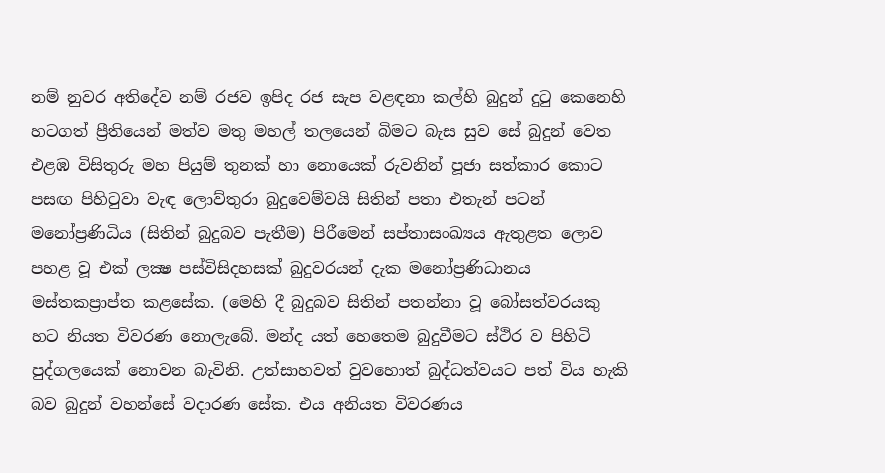නම් නුවර අතිදේව නම් රජව ඉපිද රජ සැප වළඳනා කල්හි බුදුන් දුටු කෙනෙහි හටගත් ප්‍රීතියෙන් මත්ව මතු මහල් තලයෙන් බිමට බැස සුව සේ බුදුන් වෙත එළඹ විසිතුරු මහ පියුම් තුනක් හා නොයෙක් රුවනින් පූජා සත්කාර කොට පසඟ පිහිටුවා වැඳ ලොව්තුරා බුදුවෙම්වයි සිතින් පතා එතැන් පටන් මනෝප්‍රණිධිය (සිතින් බුදුබව පැතීම) පිරීමෙන් සප්තාසංඛ්‍යය ඇතුළත ලොව පහළ වූ එක් ලක්‍ෂ පස්විසිදහසක් බුදුවරයන් දැක මනෝප්‍රණිධානය මස්තකප්‍රාප්ත කළසේක. (මෙහි දී බුදුබව සිතින් පතන්නා වූ බෝසත්වරයකු හට නියත විවරණ නොලැබේ. මන්ද යත් හෙතෙම බුදුවීමට ස්ථිර ව පිහිටි පුද්ගලයෙක් නොවන බැවිනි. උත්සාහවත් වුවහොත් බුද්ධත්වයට පත් විය හැකි බව බුදුන් වහන්සේ වදාරණ සේක. එය අනියත විවරණය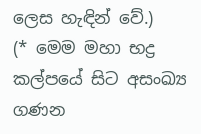ලෙස හැඳින් වේ.)
(* මෙම මහා භද්‍ර කල්පයේ සිට අසංඛ්‍ය ගණන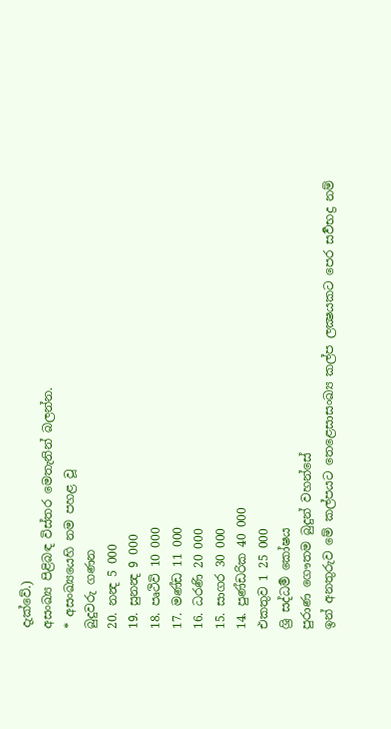දැක්වේ.)
අසංඛ්‍ය පිළිබඳ විස්තර මෙතැනින් බලන්න.
* අසංඛ්‍යයෙහි නම පහළ වූ
බුදුවරු ගණන
20. නන්‍ද 5 000
19. සුනන්‍ද 9 000
18. පෘථිවි 10 000
17. මණ්ඩ 11 000
16. ධරණි 20 000
15. සාගර 30 000
14. පුණ්ඩරික 40 000
එකතුව 1 25 000
ශ්‍රි සද්ධර්‍ම කෝෂය
පුරාණ ගෞතම බුදුන් වහන්සේ
ඉන් අනතුරුව මේ කල්පයට තෙළෙසාසංඛ්‍ය කල්ප ලක්‍ෂයකට පෙර සර්‍වභද්‍ර නම්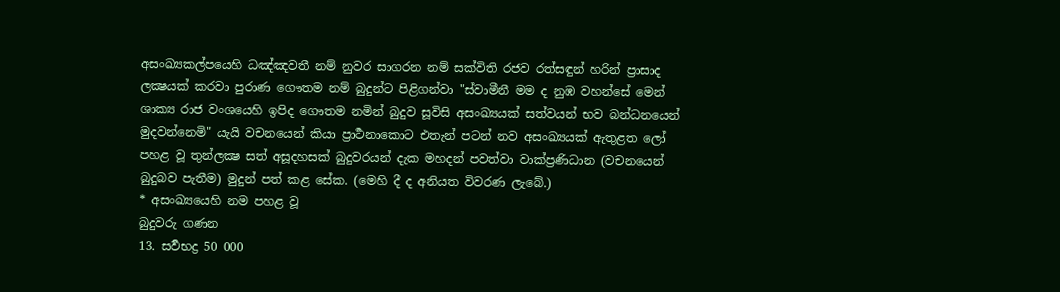අසංඛ්‍යකල්පයෙහි ධඤ්ඤවතී නම් නුවර සාගරන නම් සක්විති රජව රත්සඳුන් හරින් ප්‍රාසාද ලක්‍ෂයක් කරවා පුරාණ ගෞතම නම් බුදුන්ට පිළිගන්වා "ස්වාමීනී මම ද නුඹ වහන්සේ මෙන් ශාක්‍ය රාජ වංශයෙහි ඉපිද ගෞතම නමින් බුදුව සූවිසි අසංඛ්‍යයක් සත්වයන් භව බන්ධනයෙන් මුදවන්නෙමි" යැයි වචනයෙන් කියා ප්‍රාර්‍ථනාකොට එතැන් පටන් නව අසංඛ්‍යයක් ඇතුළත ලෝ පහළ වූ තුන්ලක්‍ෂ සත් අසූදහසක් බුදුවරයන් දැක මහදන් පවත්වා වාක්ප්‍රණිධාන (වචනයෙන් බුදුබව පැතීම) මුදුන් පත් කළ සේක. (මෙහි දී ද අනියත විවරණ ලැබේ.)
* අසංඛ්‍යයෙහි නම පහළ වූ
බුදුවරු ගණන
13. සර්‍වභද්‍ර 50 000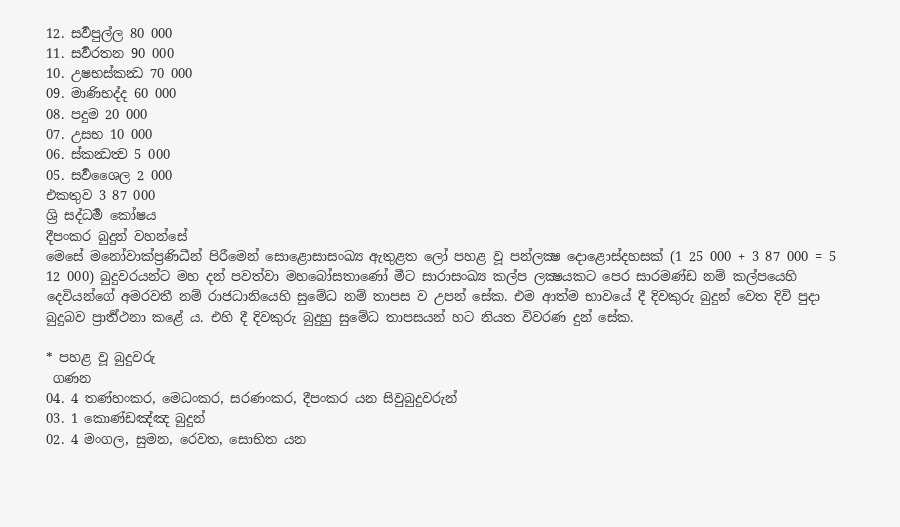12. සර්‍වපුල්ල 80 000
11. සර්‍වරතන 90 000
10. උෂභස්කන්‍ධ 70 000
09. මාණිභද්ද 60 000
08. පදුම 20 000
07. උසභ 10 000
06. ස්කන්‍ධත්‍ව 5 000
05. සර්‍වශෛල 2 000
එකතුව 3 87 000
ශ්‍රි සද්ධර්‍ම කෝෂය
දීපංකර බුදුන් වහන්සේ
මෙසේ මනෝවාක්ප්‍රණිධීන් පිරීමෙන් සොළොසාසංඛ්‍ය ඇතුළත ලෝ පහළ වූ පන්ලක්‍ෂ දොළොස්දහසක් (1 25 000 + 3 87 000 = 5 12 000) බුදුවරයන්ට මහ දන් පවත්වා මහබෝසතාණෝ මීට සාරාසංඛ්‍ය කල්ප ලක්‍ෂයකට පෙර සාරමණ්ඩ නම් කල්පයෙහි දෙවියන්ගේ අමරවතී නම් රාජධානියෙහි සුමේධ නම් තාපස ව උපන් සේක. එම ආත්ම භාවයේ දී දිවකුරු බුදුන් වෙත දිවි පුදා බුදුබව ප්‍රාර්‍ත්ථනා කළේ ය. එහි දී දිවකුරු බුදුහු සුමේධ තාපසයන් හට නියත විවරණ දුන් සේක.

* පහළ වූ බුදුවරු
 ගණන
04. 4 තණ්‌හං‌කර, මෙධං‌කර, සරණං‌කර, දීපං‌කර යන සිවුබුදුවරුන්
03. 1 කොණ්‌ඩඤ්‌ඤ බුදුන්‌
02. 4 මං‌ගල, සුමන, රෙවත, සොභිත යන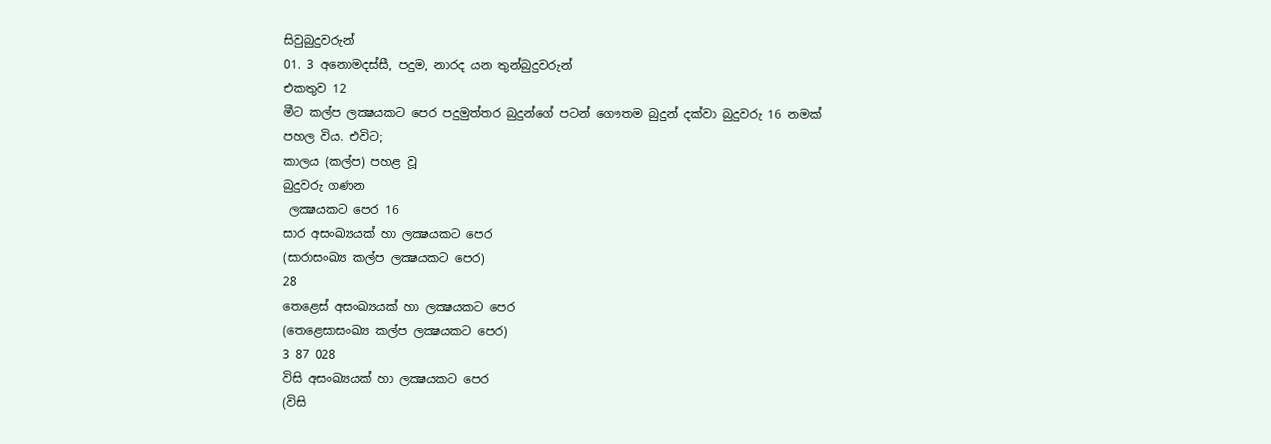සිවුබුදුවරුන්
01. 3 අනොමදස්‌සී, පදුම, නාරද යන තුන්‌බුදුවරුන්‌
එකතුව 12
මීට කල්ප ලක්‍ෂයකට පෙර පදුමුත්තර බුදුන්ගේ පටන් ගෞතම බුදුන් දක්වා බුදුවරු 16 නමක් පහල විය. එවිට;
කාලය (කල්ප) පහළ වූ
බුදුවරු ගණන
 ලක්‍ෂයකට පෙර 16
සාර අසංඛ්‍යයක් හා ලක්‍ෂයකට පෙර
(සාරාසංඛ්‍ය කල්ප ලක්‍ෂයකට පෙර)
28
තෙළෙස් අසංඛ්‍යයක් හා ලක්‍ෂයකට පෙර
(තෙළෙසාසංඛ්‍ය කල්ප ලක්‍ෂයකට පෙර)
3 87 028
විසි අසංඛ්‍යයක් හා ලක්‍ෂයකට පෙර
(විසි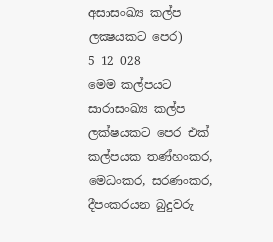අසාසංඛ්‍ය කල්ප ලක්‍ෂයකට පෙර)
5 12 028
මෙම කල්පයට සාරාසංඛ්‍ය කල්ප ලක්ෂයකට පෙර එක් කල්පයක තණ්‌හං‌කර, මෙධං‌කර, සරණං‌කර, දීපං‌කරයන බුදුවරු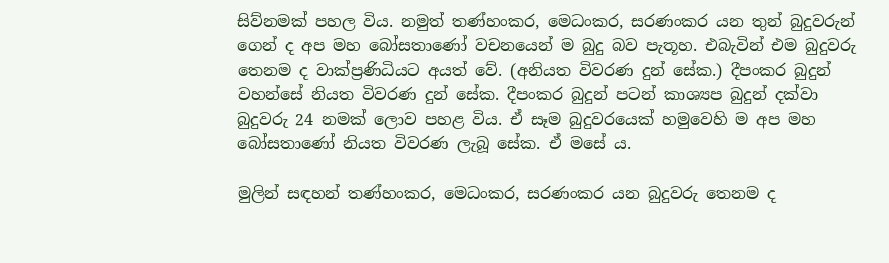සිව්නමක් පහල විය. නමුත් තණ්‌හං‌කර, මෙධං‌කර, සරණං‌කර යන තුන් බුදුවරුන් ගෙන් ද අප මහ බෝසතාණෝ වචනයෙන් ම බුදු බව පැතූහ. එබැවින් එම බුදුවරු තෙනම ද වාක්ප්‍රණිධියට අයත් වේ. (අනියත විවරණ දුන් සේක.) දීපංකර බුදුන් වහන්සේ නියත විවරණ දුන් සේක. දීපංකර බුදුන් පටන් කාශ්‍යප බුදුන් දක්වා බුදුවරු 24 නමක් ලොව පහළ විය. ඒ සෑම බුදුවරයෙක් හමුවෙහි ම අප මහ බෝසතාණෝ නියත විවරණ ලැබූ සේක. ඒ මසේ ය.

මුලින් සඳහන් තණ්‌හං‌කර, මෙධං‌කර, සරණං‌කර යන බුදුවරු තෙනම ද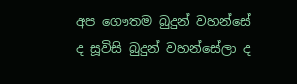අප ගෞතම බුදුන් වහන්සේ ද සූවිසි බුදුන් වහන්සේලා ද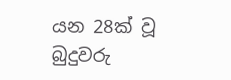යන 28ක් වූ බුදුවරු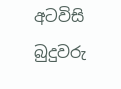අටවිසි බුදුවරු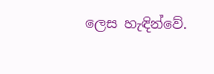ලෙස හැඳින්වේ.